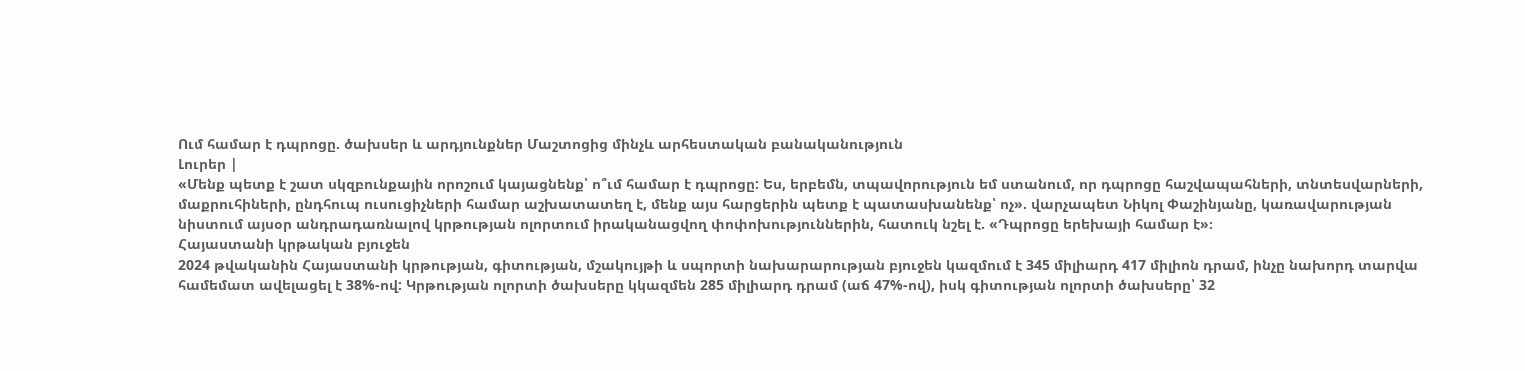Ում համար է դպրոցը. ծախսեր և արդյունքներ Մաշտոցից մինչև արհեստական բանականություն
Լուրեր |
«Մենք պետք է շատ սկզբունքային որոշում կայացնենք՝ ո՞ւմ համար է դպրոցը: Ես, երբեմն, տպավորություն եմ ստանում, որ դպրոցը հաշվապահների, տնտեսվարների, մաքրուհիների, ընդհուպ ուսուցիչների համար աշխատատեղ է, մենք այս հարցերին պետք է պատասխանենք՝ ոչ». վարչապետ Նիկոլ Փաշինյանը, կառավարության նիստում այսօր անդրադառնալով կրթության ոլորտում իրականացվող փոփոխություններին, հատուկ նշել է. «Դպրոցը երեխայի համար է»։
Հայաստանի կրթական բյուջեն
2024 թվականին Հայաստանի կրթության, գիտության, մշակույթի և սպորտի նախարարության բյուջեն կազմում է 345 միլիարդ 417 միլիոն դրամ, ինչը նախորդ տարվա համեմատ ավելացել է 38%-ով: Կրթության ոլորտի ծախսերը կկազմեն 285 միլիարդ դրամ (աճ 47%-ով), իսկ գիտության ոլորտի ծախսերը՝ 32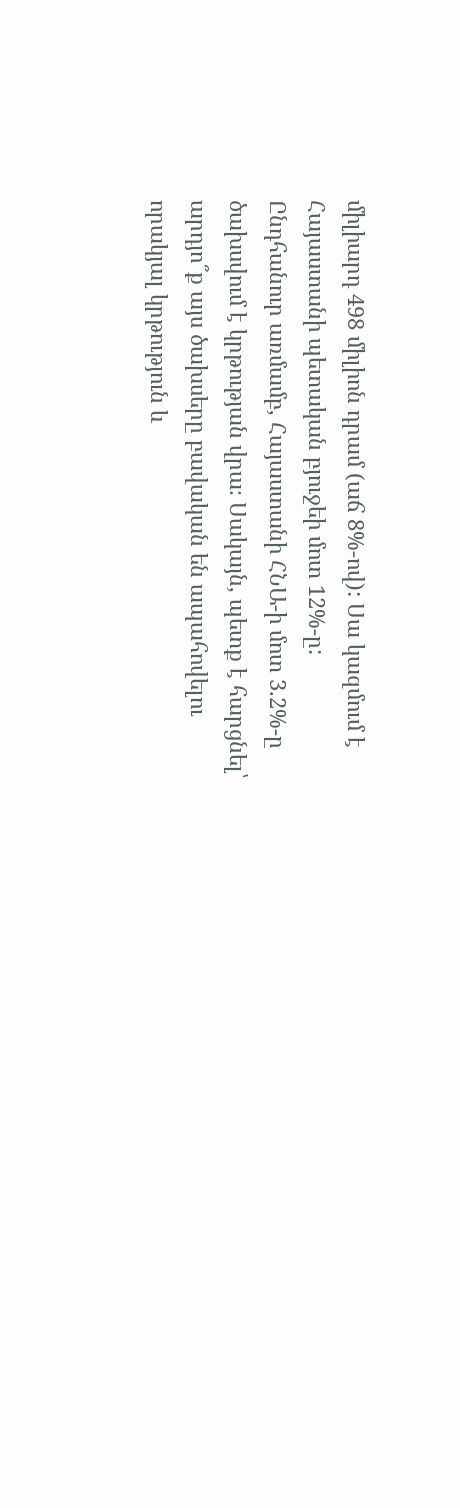միլիարդ 498 միլիոն դրամ (աճ 8%-ով): Սա կազմում է Հայաստանի պետական բյուջեի մոտ 12%-ը:
Ընդհանուր առմամբ, Հայաստանի ՀՆԱ-ի մոտ 3.2%-ը ծախսվում է կրթության վրա։ Սակայն, պետք է հարցնել՝ արդյո՞ք այս ծախսերը բավական են ապահովելու որակյալ կրթություն և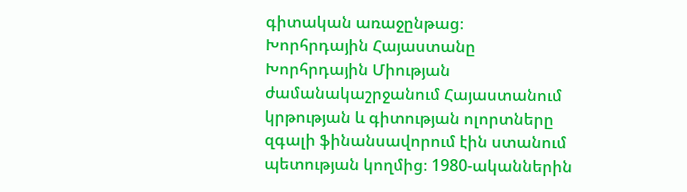գիտական առաջընթաց։
Խորհրդային Հայաստանը
Խորհրդային Միության ժամանակաշրջանում Հայաստանում կրթության և գիտության ոլորտները զգալի ֆինանսավորում էին ստանում պետության կողմից։ 1980-ականներին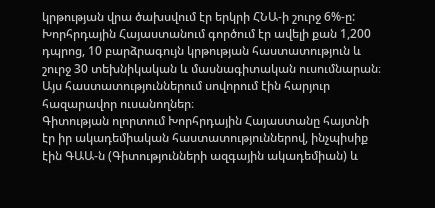կրթության վրա ծախսվում էր երկրի ՀՆԱ-ի շուրջ 6%-ը: Խորհրդային Հայաստանում գործում էր ավելի քան 1,200 դպրոց, 10 բարձրագույն կրթության հաստատություն և շուրջ 30 տեխնիկական և մասնագիտական ուսումնարան։ Այս հաստատություններում սովորում էին հարյուր հազարավոր ուսանողներ։
Գիտության ոլորտում Խորհրդային Հայաստանը հայտնի էր իր ակադեմիական հաստատություններով, ինչպիսիք էին ԳԱԱ-ն (Գիտությունների ազգային ակադեմիան) և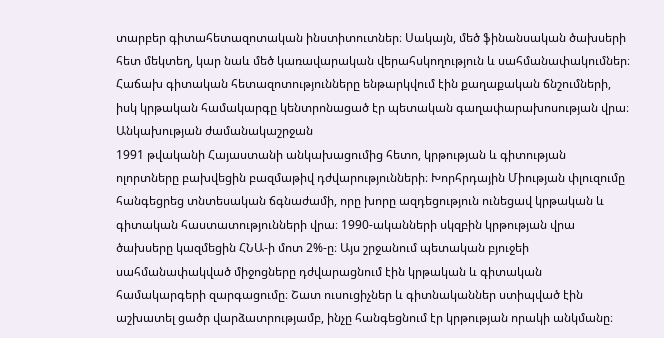տարբեր գիտահետազոտական ինստիտուտներ։ Սակայն, մեծ ֆինանսական ծախսերի հետ մեկտեղ, կար նաև մեծ կառավարական վերահսկողություն և սահմանափակումներ։ Հաճախ գիտական հետազոտությունները ենթարկվում էին քաղաքական ճնշումների, իսկ կրթական համակարգը կենտրոնացած էր պետական գաղափարախոսության վրա։
Անկախության ժամանակաշրջան
1991 թվականի Հայաստանի անկախացումից հետո, կրթության և գիտության ոլորտները բախվեցին բազմաթիվ դժվարությունների։ Խորհրդային Միության փլուզումը հանգեցրեց տնտեսական ճգնաժամի, որը խորը ազդեցություն ունեցավ կրթական և գիտական հաստատությունների վրա։ 1990-ականների սկզբին կրթության վրա ծախսերը կազմեցին ՀՆԱ-ի մոտ 2%-ը։ Այս շրջանում պետական բյուջեի սահմանափակված միջոցները դժվարացնում էին կրթական և գիտական համակարգերի զարգացումը։ Շատ ուսուցիչներ և գիտնականներ ստիպված էին աշխատել ցածր վարձատրությամբ, ինչը հանգեցնում էր կրթության որակի անկմանը։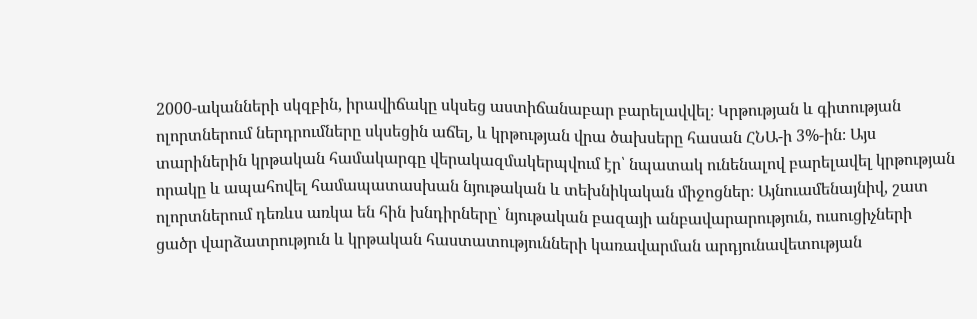2000-ականների սկզբին, իրավիճակը սկսեց աստիճանաբար բարելավվել։ Կրթության և գիտության ոլորտներում ներդրումները սկսեցին աճել, և կրթության վրա ծախսերը հասան ՀՆԱ-ի 3%-ին։ Այս տարիներին կրթական համակարգը վերակազմակերպվում էր՝ նպատակ ունենալով բարելավել կրթության որակը և ապահովել համապատասխան նյութական և տեխնիկական միջոցներ։ Այնուամենայնիվ, շատ ոլորտներում դեռևս առկա են հին խնդիրները՝ նյութական բազայի անբավարարություն, ուսուցիչների ցածր վարձատրություն և կրթական հաստատությունների կառավարման արդյունավետության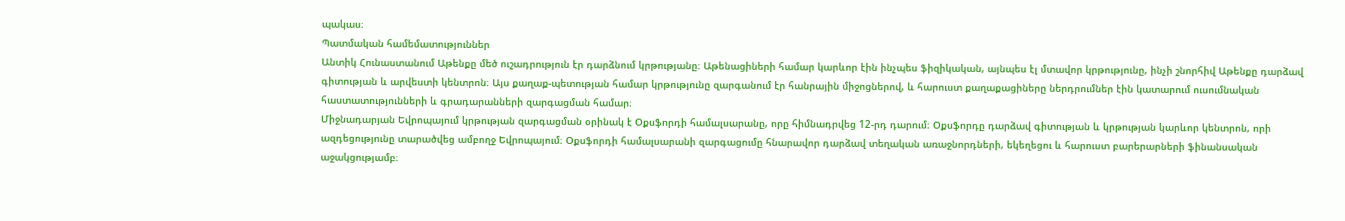պակաս։
Պատմական համեմատություններ
Անտիկ Հունաստանում Աթենքը մեծ ուշադրություն էր դարձնում կրթությանը։ Աթենացիների համար կարևոր էին ինչպես ֆիզիկական, այնպես էլ մտավոր կրթությունը, ինչի շնորհիվ Աթենքը դարձավ գիտության և արվեստի կենտրոն։ Այս քաղաք-պետության համար կրթությունը զարգանում էր հանրային միջոցներով, և հարուստ քաղաքացիները ներդրումներ էին կատարում ուսումնական հաստատությունների և գրադարանների զարգացման համար։
Միջնադարյան Եվրոպայում կրթության զարգացման օրինակ է Օքսֆորդի համալսարանը, որը հիմնադրվեց 12-րդ դարում։ Օքսֆորդը դարձավ գիտության և կրթության կարևոր կենտրոն, որի ազդեցությունը տարածվեց ամբողջ Եվրոպայում։ Օքսֆորդի համալսարանի զարգացումը հնարավոր դարձավ տեղական առաջնորդների, եկեղեցու և հարուստ բարերարների ֆինանսական աջակցությամբ։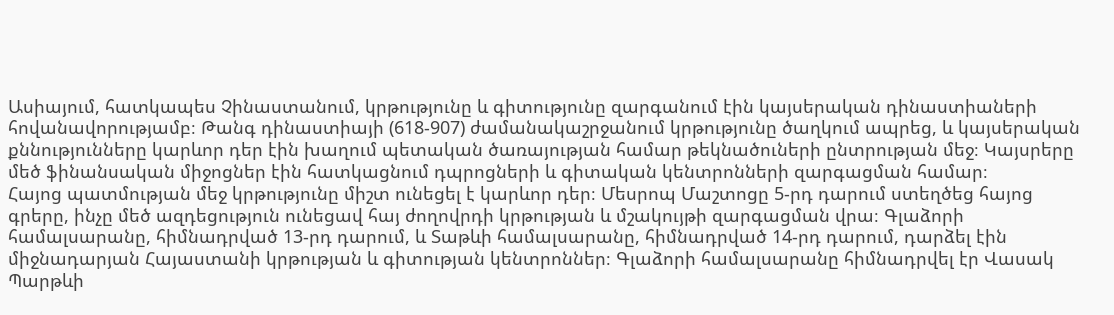Ասիայում, հատկապես Չինաստանում, կրթությունը և գիտությունը զարգանում էին կայսերական դինաստիաների հովանավորությամբ։ Թանգ դինաստիայի (618-907) ժամանակաշրջանում կրթությունը ծաղկում ապրեց, և կայսերական քննությունները կարևոր դեր էին խաղում պետական ծառայության համար թեկնածուների ընտրության մեջ։ Կայսրերը մեծ ֆինանսական միջոցներ էին հատկացնում դպրոցների և գիտական կենտրոնների զարգացման համար։
Հայոց պատմության մեջ կրթությունը միշտ ունեցել է կարևոր դեր։ Մեսրոպ Մաշտոցը 5-րդ դարում ստեղծեց հայոց գրերը, ինչը մեծ ազդեցություն ունեցավ հայ ժողովրդի կրթության և մշակույթի զարգացման վրա։ Գլաձորի համալսարանը, հիմնադրված 13-րդ դարում, և Տաթևի համալսարանը, հիմնադրված 14-րդ դարում, դարձել էին միջնադարյան Հայաստանի կրթության և գիտության կենտրոններ։ Գլաձորի համալսարանը հիմնադրվել էր Վասակ Պարթևի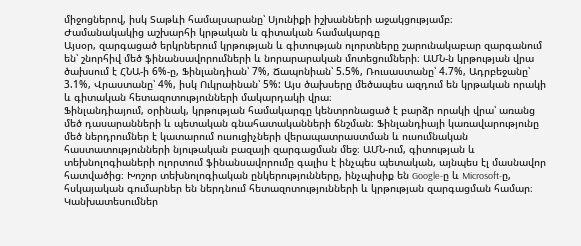միջոցներով, իսկ Տաթևի համալսարանը՝ Սյունիքի իշխանների աջակցությամբ։
Ժամանակակից աշխարհի կրթական և գիտական համակարգը
Այսօր, զարգացած երկրներում կրթության և գիտության ոլորտները շարունակաբար զարգանում են՝ շնորհիվ մեծ ֆինանսավորումների և նորարարական մոտեցումների։ ԱՄՆ-ն կրթության վրա ծախսում է ՀՆԱ-ի 6%-ը, Ֆինլանդիան՝ 7%, Ճապոնիան՝ 5.5%, Ռուսաստանը՝ 4.7%, Ադրբեջանը՝ 3.1%, Վրաստանը՝ 4%, իսկ Ուկրաինան՝ 5%: Այս ծախսերը մեծապես ազդում են կրթական որակի և գիտական հետազոտությունների մակարդակի վրա։
Ֆինլանդիայում, օրինակ, կրթության համակարգը կենտրոնացած է բարձր որակի վրա՝ առանց մեծ դասարանների և պետական գնահատականների ճնշման։ Ֆինլանդիայի կառավարությունը մեծ ներդրումներ է կատարում ուսուցիչների վերապատրաստման և ուսումնական հաստատությունների նյութական բազայի զարգացման մեջ։ ԱՄՆ-ում, գիտության և տեխնոլոգիաների ոլորտում ֆինանսավորումը գալիս է ինչպես պետական, այնպես էլ մասնավոր հատվածից։ Խոշոր տեխնոլոգիական ընկերությունները, ինչպիսիք են Google-ը և Microsoft-ը, հսկայական գումարներ են ներդնում հետազոտությունների և կրթության զարգացման համար։
Կանխատեսումներ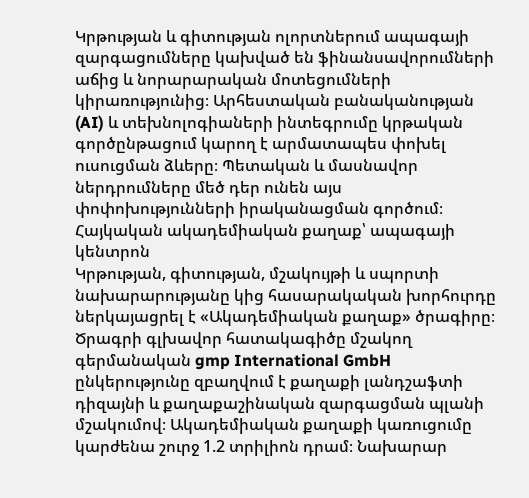Կրթության և գիտության ոլորտներում ապագայի զարգացումները կախված են ֆինանսավորումների աճից և նորարարական մոտեցումների կիրառությունից։ Արհեստական բանականության (AI) և տեխնոլոգիաների ինտեգրումը կրթական գործընթացում կարող է արմատապես փոխել ուսուցման ձևերը։ Պետական և մասնավոր ներդրումները մեծ դեր ունեն այս փոփոխությունների իրականացման գործում։
Հայկական ակադեմիական քաղաք՝ ապագայի կենտրոն
Կրթության, գիտության, մշակույթի և սպորտի նախարարությանը կից հասարակական խորհուրդը ներկայացրել է «Ակադեմիական քաղաք» ծրագիրը։ Ծրագրի գլխավոր հատակագիծը մշակող գերմանական gmp International GmbH ընկերությունը զբաղվում է քաղաքի լանդշաֆտի դիզայնի և քաղաքաշինական զարգացման պլանի մշակումով։ Ակադեմիական քաղաքի կառուցումը կարժենա շուրջ 1.2 տրիլիոն դրամ։ Նախարար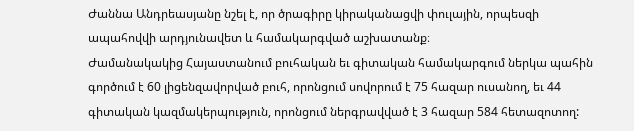Ժաննա Անդրեասյանը նշել է, որ ծրագիրը կիրականացվի փուլային, որպեսզի ապահովվի արդյունավետ և համակարգված աշխատանք։
Ժամանակակից Հայաստանում բուհական եւ գիտական համակարգում ներկա պահին գործում է 60 լիցենզավորված բուհ, որոնցում սովորում է 75 հազար ուսանող, եւ 44 գիտական կազմակերպություն, որոնցում ներգրավված է 3 հազար 584 հետազոտող: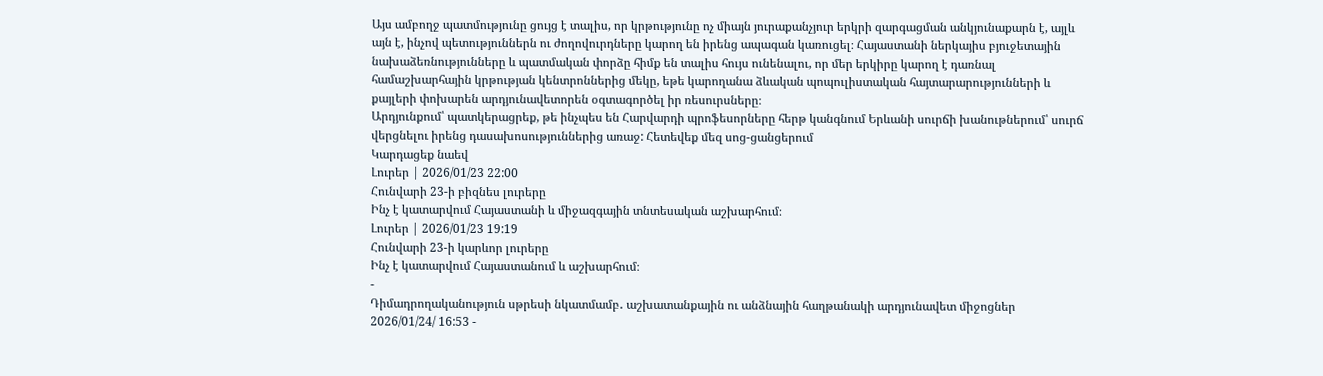Այս ամբողջ պատմությունը ցույց է տալիս, որ կրթությունը ոչ միայն յուրաքանչյուր երկրի զարգացման անկյունաքարն է, այլև այն է, ինչով պետություններն ու ժողովուրդները կարող են իրենց ապագան կառուցել։ Հայաստանի ներկայիս բյուջետային նախաձեռնությունները և պատմական փորձը հիմք են տալիս հույս ունենալու, որ մեր երկիրը կարող է դառնալ համաշխարհային կրթության կենտրոններից մեկը, եթե կարողանա ձևական պոպուլիստական հայտարարությունների և քայլերի փոխարեն արդյունավետորեն օգտագործել իր ռեսուրսները։
Արդյունքում՝ պատկերացրեք, թե ինչպես են Հարվարդի պրոֆեսորները հերթ կանգնում Երևանի սուրճի խանութներում՝ սուրճ վերցնելու իրենց դասախոսություններից առաջ: Հետեվեք մեզ սոց-ցանցերում
Կարդացեք նաեվ
Լուրեր | 2026/01/23 22:00
Հունվարի 23-ի բիզնես լուրերը
Ինչ է կատարվում Հայաստանի և միջազգային տնտեսական աշխարհում։
Լուրեր | 2026/01/23 19:19
Հունվարի 23-ի կարևոր լուրերը
Ինչ է կատարվում Հայաստանում և աշխարհում։
-
Դիմադրողականություն սթրեսի նկատմամբ․ աշխատանքային ու անձնային հաղթանակի արդյունավետ միջոցներ
2026/01/24/ 16:53 -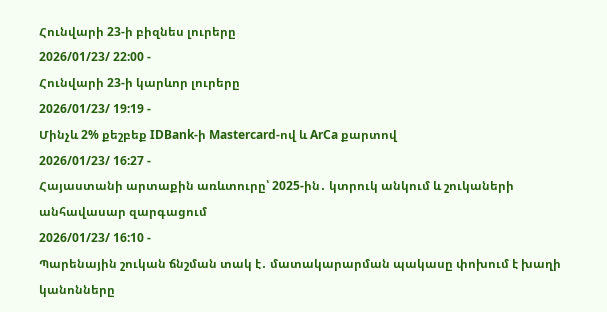Հունվարի 23-ի բիզնես լուրերը
2026/01/23/ 22:00 -
Հունվարի 23-ի կարևոր լուրերը
2026/01/23/ 19:19 -
Մինչև 2% քեշբեք IDBank-ի Mastercard-ով և ArCa քարտով
2026/01/23/ 16:27 -
Հայաստանի արտաքին առևտուրը՝ 2025-ին․ կտրուկ անկում և շուկաների անհավասար զարգացում
2026/01/23/ 16:10 -
Պարենային շուկան ճնշման տակ է․ մատակարարման պակասը փոխում է խաղի կանոնները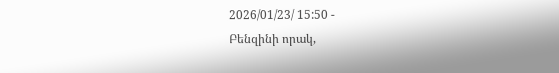2026/01/23/ 15:50 -
Բենզինի որակ,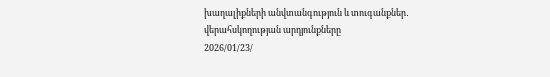խաղալիքների անվտանգություն և տուգանքներ․ վերահսկողության արդյունքները
2026/01/23/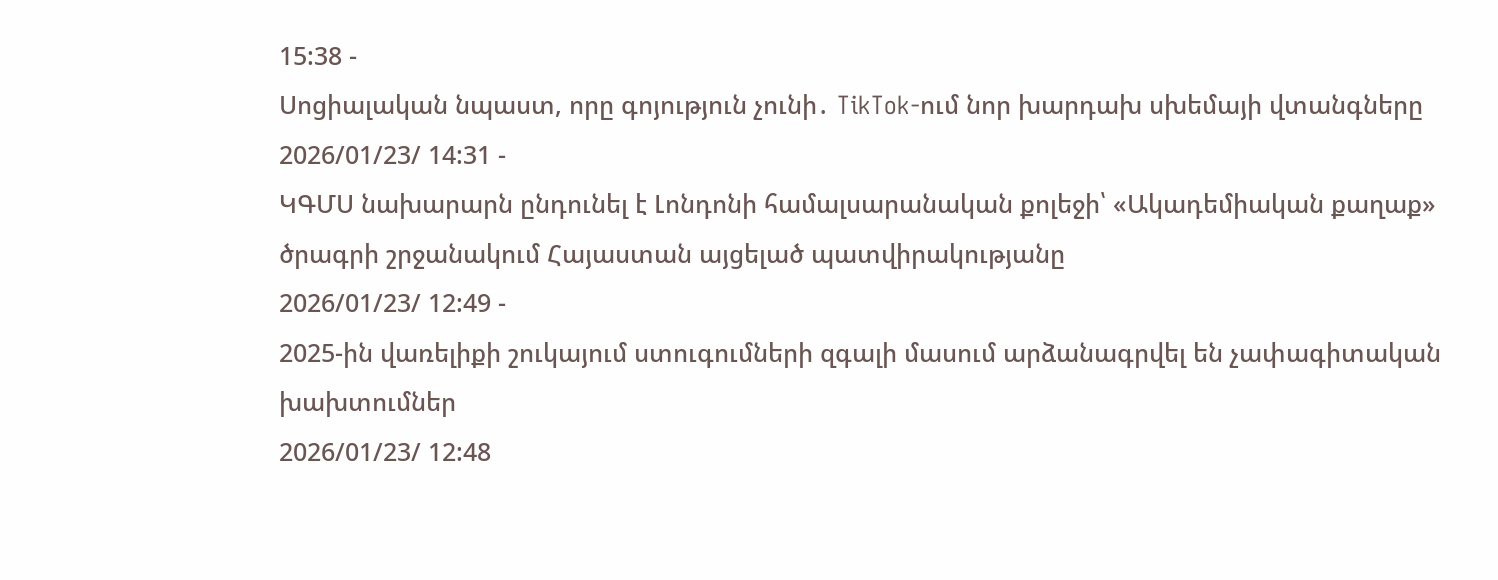15:38 -
Սոցիալական նպաստ, որը գոյություն չունի․ TikTok-ում նոր խարդախ սխեմայի վտանգները
2026/01/23/ 14:31 -
ԿԳՄՍ նախարարն ընդունել է Լոնդոնի համալսարանական քոլեջի՝ «Ակադեմիական քաղաք» ծրագրի շրջանակում Հայաստան այցելած պատվիրակությանը
2026/01/23/ 12:49 -
2025-ին վառելիքի շուկայում ստուգումների զգալի մասում արձանագրվել են չափագիտական խախտումներ
2026/01/23/ 12:48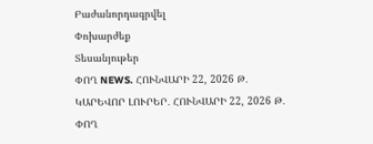Բաժանորդագրվել
Փոխարժեք
Տեսանյութեր
ՓՈՂ NEWS. ՀՈՒՆՎԱՐԻ 22, 2026 Թ․
ԿԱՐԵՎՈՐ ԼՈՒՐԵՐ․ ՀՈՒՆՎԱՐԻ 22, 2026 Թ․
ՓՈՂ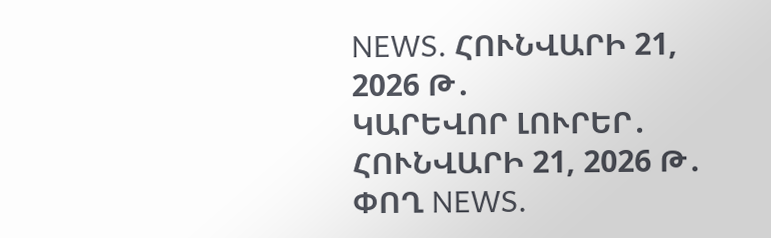NEWS. ՀՈՒՆՎԱՐԻ 21, 2026 Թ․
ԿԱՐԵՎՈՐ ԼՈՒՐԵՐ․ ՀՈՒՆՎԱՐԻ 21, 2026 Թ․
ՓՈՂ NEWS.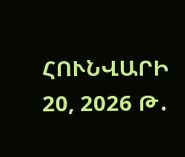ՀՈՒՆՎԱՐԻ 20, 2026 Թ․